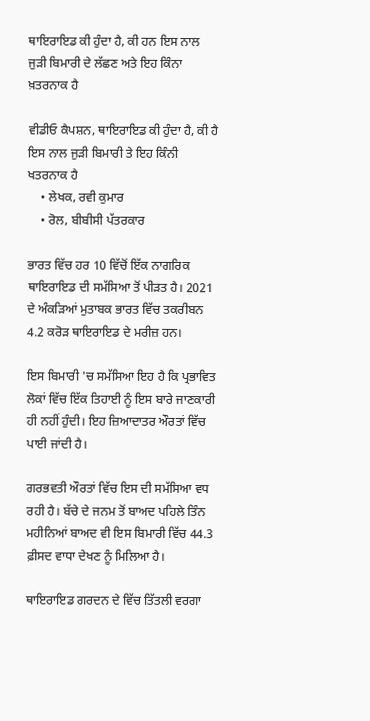ਥਾਇਰਾਇਡ ਕੀ ਹੁੰਦਾ ਹੈ, ਕੀ ਹਨ ਇਸ ਨਾਲ ਜੁੜੀ ਬਿਮਾਰੀ ਦੇ ਲੱਛਣ ਅਤੇ ਇਹ ਕਿੰਨਾ ਖ਼ਤਰਨਾਕ ਹੈ

ਵੀਡੀਓ ਕੈਪਸ਼ਨ, ਥਾਇਰਾਇਡ ਕੀ ਹੁੰਦਾ ਹੈ, ਕੀ ਹੈ ਇਸ ਨਾਲ ਜੁੜੀ ਬਿਮਾਰੀ ਤੇ ਇਹ ਕਿੰਨੀ ਖਤਰਨਾਕ ਹੈ
    • ਲੇਖਕ, ਰਵੀ ਕੁਮਾਰ
    • ਰੋਲ, ਬੀਬੀਸੀ ਪੱਤਰਕਾਰ

ਭਾਰਤ ਵਿੱਚ ਹਰ 10 ਵਿੱਚੋਂ ਇੱਕ ਨਾਗਰਿਕ ਥਾਇਰਾਇਡ ਦੀ ਸਮੱਸਿਆ ਤੋਂ ਪੀੜਤ ਹੈ। 2021 ਦੇ ਅੰਕੜਿਆਂ ਮੁਤਾਬਕ ਭਾਰਤ ਵਿੱਚ ਤਕਰੀਬਨ 4.2 ਕਰੋੜ ਥਾਇਰਾਇਡ ਦੇ ਮਰੀਜ਼ ਹਨ।

ਇਸ ਬਿਮਾਰੀ 'ਚ ਸਮੱਸਿਆ ਇਹ ਹੈ ਕਿ ਪ੍ਰਭਾਵਿਤ ਲੋਕਾਂ ਵਿੱਚ ਇੱਕ ਤਿਹਾਈ ਨੂੰ ਇਸ ਬਾਰੇ ਜਾਣਕਾਰੀ ਹੀ ਨਹੀਂ ਹੁੰਦੀ। ਇਹ ਜ਼ਿਆਦਾਤਰ ਔਰਤਾਂ ਵਿੱਚ ਪਾਈ ਜਾਂਦੀ ਹੈ।

ਗਰਭਵਤੀ ਔਰਤਾਂ ਵਿੱਚ ਇਸ ਦੀ ਸਮੱਸਿਆ ਵਧ ਰਹੀ ਹੈ। ਬੱਚੇ ਦੇ ਜਨਮ ਤੋਂ ਬਾਅਦ ਪਹਿਲੇ ਤਿੰਨ ਮਹੀਨਿਆਂ ਬਾਅਦ ਵੀ ਇਸ ਬਿਮਾਰੀ ਵਿੱਚ 44.3 ਫ਼ੀਸਦ ਵਾਧਾ ਦੇਖਣ ਨੂੰ ਮਿਲਿਆ ਹੈ।

ਥਾਇਰਾਇਡ ਗਰਦਨ ਦੇ ਵਿੱਚ ਤਿੱਤਲੀ ਵਰਗਾ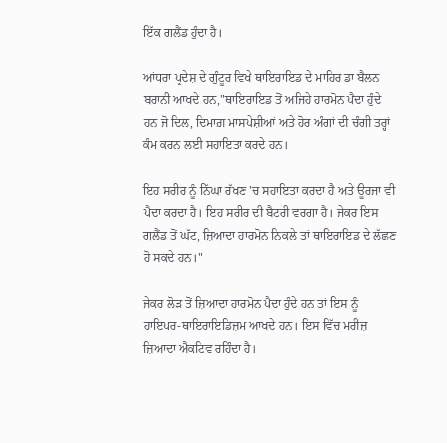ਇੱਕ ਗਲੈਂਡ ਹੁੰਦਾ ਹੈ।

ਆਂਧਰਾ ਪ੍ਰਦੇਸ਼ ਦੇ ਗੁੰਟੂਰ ਵਿਖੇ ਥਾਇਰਾਇਡ ਦੇ ਮਾਹਿਰ ਡਾ ਬੈਲਨ ਬਰਾਨੀ ਆਖਦੇ ਹਨ,"ਥਾਇਰਾਇਡ ਤੋਂ ਅਜਿਹੇ ਹਾਰਮੋਨ ਪੈਦਾ ਹੁੰਦੇ ਹਨ ਜੋ ਦਿਲ, ਦਿਮਾਗ਼ ਮਾਸਪੇਸ਼ੀਆਂ ਅਤੇ ਹੋਰ ਅੰਗਾਂ ਦੀ ਚੰਗੀ ਤਰ੍ਹਾਂ ਕੰਮ ਕਰਨ ਲਈ ਸਹਾਇਤਾ ਕਰਦੇ ਹਨ।

ਇਹ ਸਰੀਰ ਨੂੰ ਨਿੱਘਾ ਰੱਖਣ 'ਚ ਸਹਾਇਤਾ ਕਰਦਾ ਹੈ ਅਤੇ ਊਰਜਾ ਵੀ ਪੈਦਾ ਕਰਦਾ ਹੈ। ਇਹ ਸਰੀਰ ਦੀ ਬੈਟਰੀ ਵਰਗਾ ਹੈ। ਜੇਕਰ ਇਸ ਗਲੈਂਡ ਤੋਂ ਘੱਟ, ਜ਼ਿਆਦਾ ਹਾਰਮੋਨ ਨਿਕਲੇ ਤਾਂ ਥਾਇਰਾਇਡ ਦੇ ਲੱਛਣ ਹੋ ਸਕਦੇ ਹਨ।"

ਜੇਕਰ ਲੋੜ ਤੋਂ ਜ਼ਿਆਦਾ ਹਾਰਮੋਨ ਪੈਦਾ ਹੁੰਦੇ ਹਨ ਤਾਂ ਇਸ ਨੂੰ ਹਾਇਪਰ-ਥਾਇਰਾਇਡਿਜ਼ਮ ਆਖਦੇ ਹਨ। ਇਸ ਵਿੱਚ ਮਰੀਜ਼ ਜ਼ਿਆਦਾ ਐਕਟਿਵ ਰਹਿੰਦਾ ਹੈ।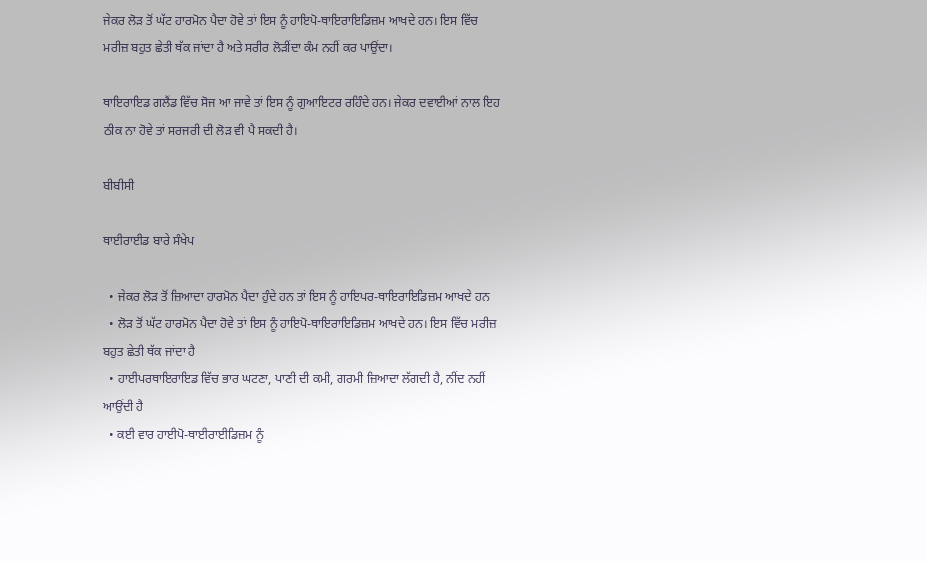ਜੇਕਰ ਲੋੜ ਤੋਂ ਘੱਟ ਹਾਰਮੋਨ ਪੈਦਾ ਹੋਵੇ ਤਾਂ ਇਸ ਨੂੰ ਹਾਇਪੋ-ਥਾਇਰਾਇਡਿਜ਼ਮ ਆਖਦੇ ਹਨ। ਇਸ ਵਿੱਚ ਮਰੀਜ਼ ਬਹੁਤ ਛੇਤੀ ਥੱਕ ਜਾਂਦਾ ਹੈ ਅਤੇ ਸਰੀਰ ਲੋੜੀਂਦਾ ਕੰਮ ਨਹੀਂ ਕਰ ਪਾਉਂਦਾ।

ਥਾਇਰਾਇਡ ਗਲੈਂਡ ਵਿੱਚ ਸੋਜ ਆ ਜਾਵੇ ਤਾਂ ਇਸ ਨੂੰ ਗੁਆਇਟਰ ਰਹਿੰਦੇ ਹਨ। ਜੇਕਰ ਦਵਾਈਆਂ ਨਾਲ ਇਹ ਠੀਕ ਨਾ ਹੋਵੇ ਤਾਂ ਸਰਜਰੀ ਦੀ ਲੋੜ ਵੀ ਪੈ ਸਕਦੀ ਹੈ।

ਬੀਬੀਸੀ

ਥਾਈਰਾਈਡ ਬਾਰੇ ਸੰਖੇਪ

  • ਜੇਕਰ ਲੋੜ ਤੋਂ ਜ਼ਿਆਦਾ ਹਾਰਮੋਨ ਪੈਦਾ ਹੁੰਦੇ ਹਨ ਤਾਂ ਇਸ ਨੂੰ ਹਾਇਪਰ-ਥਾਇਰਾਇਡਿਜ਼ਮ ਆਖਦੇ ਹਨ
  • ਲੋੜ ਤੋਂ ਘੱਟ ਹਾਰਮੋਨ ਪੈਦਾ ਹੋਵੇ ਤਾਂ ਇਸ ਨੂੰ ਹਾਇਪੋ-ਥਾਇਰਾਇਡਿਜ਼ਮ ਆਖਦੇ ਹਨ। ਇਸ ਵਿੱਚ ਮਰੀਜ਼ ਬਹੁਤ ਛੇਤੀ ਥੱਕ ਜਾਂਦਾ ਹੈ
  • ਹਾਈਪਰਥਾਇਰਾਇਡ ਵਿੱਚ ਭਾਰ ਘਟਣਾ, ਪਾਣੀ ਦੀ ਕਮੀ, ਗਰਮੀ ਜ਼ਿਆਦਾ ਲੱਗਦੀ ਹੈ, ਨੀਂਦ ਨਹੀਂ ਆਉਂਦੀ ਹੈ
  • ਕਈ ਵਾਰ ਹਾਈਪੋ-ਥਾਈਰਾਈਡਿਜ਼ਮ ਨੂੰ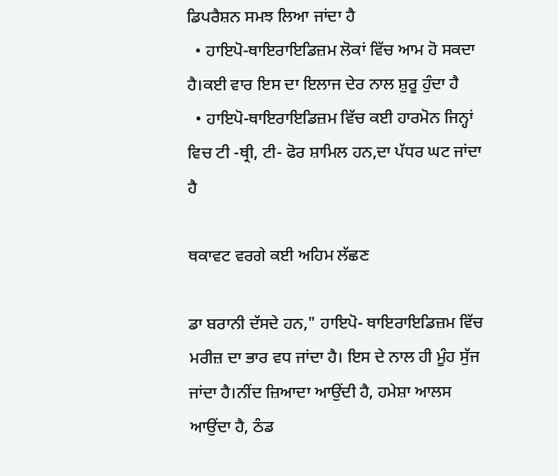ਡਿਪਰੈਸ਼ਨ ਸਮਝ ਲਿਆ ਜਾਂਦਾ ਹੈ
  • ਹਾਇਪੋ-ਥਾਇਰਾਇਡਿਜ਼ਮ ਲੋਕਾਂ ਵਿੱਚ ਆਮ ਹੋ ਸਕਦਾ ਹੈ।ਕਈ ਵਾਰ ਇਸ ਦਾ ਇਲਾਜ ਦੇਰ ਨਾਲ ਸ਼ੁਰੂ ਹੁੰਦਾ ਹੈ
  • ਹਾਇਪੋ-ਥਾਇਰਾਇਡਿਜ਼ਮ ਵਿੱਚ ਕਈ ਹਾਰਮੋਨ ਜਿਨ੍ਹਾਂ ਵਿਚ ਟੀ -ਥ੍ਰੀ, ਟੀ- ਫੋਰ ਸ਼ਾਮਿਲ ਹਨ,ਦਾ ਪੱਧਰ ਘਟ ਜਾਂਦਾ ਹੈ

ਥਕਾਵਟ ਵਰਗੇ ਕਈ ਅਹਿਮ ਲੱਛਣ

ਡਾ ਬਰਾਨੀ ਦੱਸਦੇ ਹਨ," ਹਾਇਪੋ- ਥਾਇਰਾਇਡਿਜ਼ਮ ਵਿੱਚ ਮਰੀਜ਼ ਦਾ ਭਾਰ ਵਧ ਜਾਂਦਾ ਹੈ। ਇਸ ਦੇ ਨਾਲ ਹੀ ਮੂੰਹ ਸੁੱਜ ਜਾਂਦਾ ਹੈ।ਨੀਂਦ ਜ਼ਿਆਦਾ ਆਉਂਦੀ ਹੈ, ਹਮੇਸ਼ਾ ਆਲਸ ਆਉਂਦਾ ਹੈ, ਠੰਡ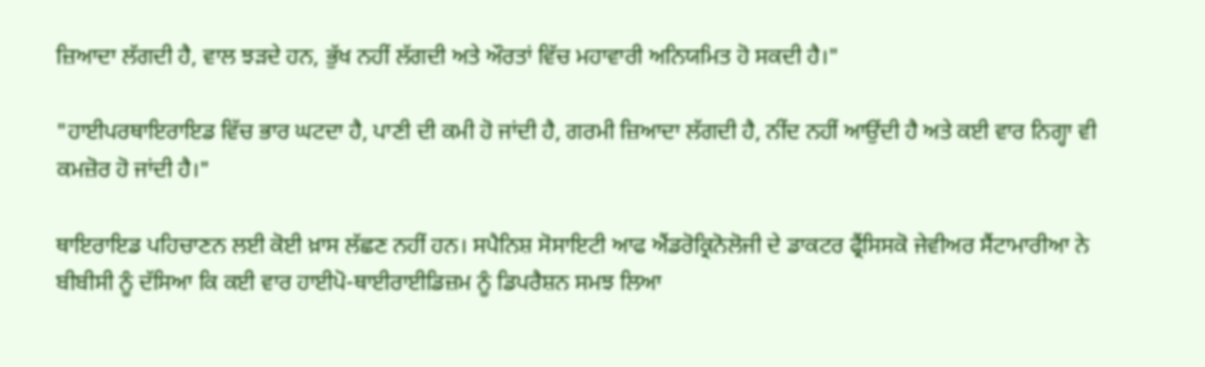ਜ਼ਿਆਦਾ ਲੱਗਦੀ ਹੈ, ਵਾਲ ਝੜਦੇ ਹਨ, ਭੁੱਖ ਨਹੀਂ ਲੱਗਦੀ ਅਤੇ ਔਰਤਾਂ ਵਿੱਚ ਮਹਾਵਾਰੀ ਅਨਿਯਮਿਤ ਹੋ ਸਕਦੀ ਹੈ।"

"ਹਾਈਪਰਥਾਇਰਾਇਡ ਵਿੱਚ ਭਾਰ ਘਟਦਾ ਹੈ, ਪਾਣੀ ਦੀ ਕਮੀ ਹੋ ਜਾਂਦੀ ਹੈ, ਗਰਮੀ ਜ਼ਿਆਦਾ ਲੱਗਦੀ ਹੈ, ਨੀਂਦ ਨਹੀਂ ਆਉਂਦੀ ਹੈ ਅਤੇ ਕਈ ਵਾਰ ਨਿਗ੍ਹਾ ਵੀ ਕਮਜ਼ੋਰ ਹੋ ਜਾਂਦੀ ਹੈ।"

ਥਾਇਰਾਇਡ ਪਹਿਚਾਣਨ ਲਈ ਕੋਈ ਖ਼ਾਸ ਲੱਛਣ ਨਹੀਂ ਹਨ। ਸਪੈਨਿਸ਼ ਸੋਸਾਇਟੀ ਆਫ ਐਂਡਰੋਕ੍ਰਿਨੋਲੋਜੀ ਦੇ ਡਾਕਟਰ ਫ੍ਰੈਂਸਿਸਕੋ ਜੇਵੀਅਰ ਸੈਂਟਾਮਾਰੀਆ ਨੇ ਬੀਬੀਸੀ ਨੂੰ ਦੱਸਿਆ ਕਿ ਕਈ ਵਾਰ ਹਾਈਪੋ-ਥਾਈਰਾਈਡਿਜ਼ਮ ਨੂੰ ਡਿਪਰੈਸ਼ਨ ਸਮਝ ਲਿਆ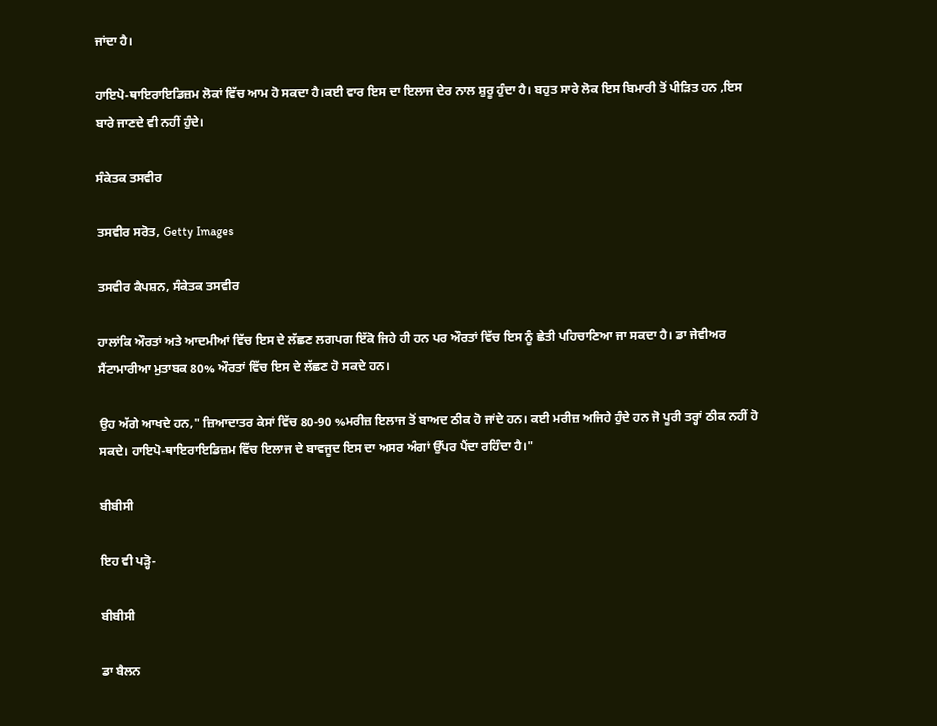ਜਾਂਦਾ ਹੈ।

ਹਾਇਪੋ-ਥਾਇਰਾਇਡਿਜ਼ਮ ਲੋਕਾਂ ਵਿੱਚ ਆਮ ਹੋ ਸਕਦਾ ਹੈ।ਕਈ ਵਾਰ ਇਸ ਦਾ ਇਲਾਜ ਦੇਰ ਨਾਲ ਸ਼ੁਰੂ ਹੁੰਦਾ ਹੈ। ਬਹੁਤ ਸਾਰੇ ਲੋਕ ਇਸ ਬਿਮਾਰੀ ਤੋਂ ਪੀੜਿਤ ਹਨ ,ਇਸ ਬਾਰੇ ਜਾਣਦੇ ਵੀ ਨਹੀਂ ਹੁੰਦੇ।

ਸੰਕੇਤਕ ਤਸਵੀਰ

ਤਸਵੀਰ ਸਰੋਤ, Getty Images

ਤਸਵੀਰ ਕੈਪਸ਼ਨ, ਸੰਕੇਤਕ ਤਸਵੀਰ

ਹਾਲਾਂਕਿ ਔਰਤਾਂ ਅਤੇ ਆਦਮੀਆਂ ਵਿੱਚ ਇਸ ਦੇ ਲੱਛਣ ਲਗਪਗ ਇੱਕੋ ਜਿਹੇ ਹੀ ਹਨ ਪਰ ਔਰਤਾਂ ਵਿੱਚ ਇਸ ਨੂੰ ਛੇਤੀ ਪਹਿਚਾਣਿਆ ਜਾ ਸਕਦਾ ਹੈ। ਡਾ ਜੇਵੀਅਰ ਸੈਂਟਾਮਾਰੀਆ ਮੁਤਾਬਕ 80% ਔਰਤਾਂ ਵਿੱਚ ਇਸ ਦੇ ਲੱਛਣ ਹੋ ਸਕਦੇ ਹਨ।

ਉਹ ਅੱਗੇ ਆਖਦੇ ਹਨ," ਜ਼ਿਆਦਾਤਰ ਕੇਸਾਂ ਵਿੱਚ 80-90 %ਮਰੀਜ਼ ਇਲਾਜ ਤੋਂ ਬਾਅਦ ਠੀਕ ਹੋ ਜਾਂਦੇ ਹਨ। ਕਈ ਮਰੀਜ਼ ਅਜਿਹੇ ਹੁੰਦੇ ਹਨ ਜੋ ਪੂਰੀ ਤਰ੍ਹਾਂ ਠੀਕ ਨਹੀਂ ਹੋ ਸਕਦੇ। ਹਾਇਪੋ-ਥਾਇਰਾਇਡਿਜ਼ਮ ਵਿੱਚ ਇਲਾਜ ਦੇ ਬਾਵਜੂਦ ਇਸ ਦਾ ਅਸਰ ਅੰਗਾਂ ਉੱਪਰ ਪੈਂਦਾ ਰਹਿੰਦਾ ਹੈ।"

ਬੀਬੀਸੀ

ਇਹ ਵੀ ਪੜ੍ਹੋ-

ਬੀਬੀਸੀ

ਡਾ ਬੈਲਨ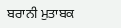ਬਰਾਨੀ ਮੁਤਾਬਕ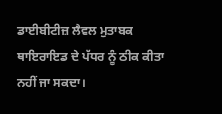ਡਾਈਬੀਟੀਜ਼ ਲੈਵਲ ਮੁਤਾਬਕ ਥਾਇਰਾਇਡ ਦੇ ਪੱਧਰ ਨੂੰ ਠੀਕ ਕੀਤਾ ਨਹੀਂ ਜਾ ਸਕਦਾ।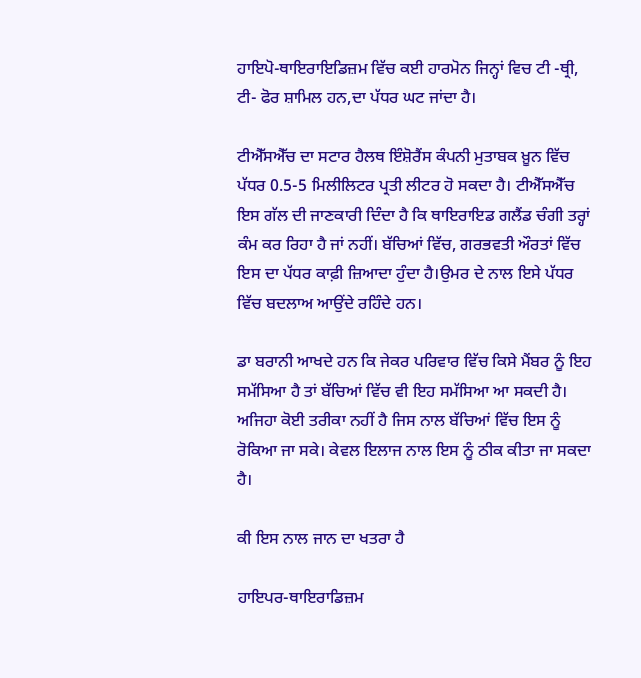ਹਾਇਪੋ-ਥਾਇਰਾਇਡਿਜ਼ਮ ਵਿੱਚ ਕਈ ਹਾਰਮੋਨ ਜਿਨ੍ਹਾਂ ਵਿਚ ਟੀ -ਥ੍ਰੀ, ਟੀ- ਫੋਰ ਸ਼ਾਮਿਲ ਹਨ,ਦਾ ਪੱਧਰ ਘਟ ਜਾਂਦਾ ਹੈ।

ਟੀਐੱਸਐੱਚ ਦਾ ਸਟਾਰ ਹੈਲਥ ਇੰਸ਼ੋਰੈਂਸ ਕੰਪਨੀ ਮੁਤਾਬਕ ਖ਼ੂਨ ਵਿੱਚ ਪੱਧਰ 0.5-5 ਮਿਲੀਲਿਟਰ ਪ੍ਰਤੀ ਲੀਟਰ ਹੋ ਸਕਦਾ ਹੈ। ਟੀਐੱਸਐੱਚ ਇਸ ਗੱਲ ਦੀ ਜਾਣਕਾਰੀ ਦਿੰਦਾ ਹੈ ਕਿ ਥਾਇਰਾਇਡ ਗਲੈਂਡ ਚੰਗੀ ਤਰ੍ਹਾਂ ਕੰਮ ਕਰ ਰਿਹਾ ਹੈ ਜਾਂ ਨਹੀਂ। ਬੱਚਿਆਂ ਵਿੱਚ, ਗਰਭਵਤੀ ਔਰਤਾਂ ਵਿੱਚ ਇਸ ਦਾ ਪੱਧਰ ਕਾਫ਼ੀ ਜ਼ਿਆਦਾ ਹੁੰਦਾ ਹੈ।ਉਮਰ ਦੇ ਨਾਲ ਇਸੇ ਪੱਧਰ ਵਿੱਚ ਬਦਲਾਅ ਆਉਂਦੇ ਰਹਿੰਦੇ ਹਨ।

ਡਾ ਬਰਾਨੀ ਆਖਦੇ ਹਨ ਕਿ ਜੇਕਰ ਪਰਿਵਾਰ ਵਿੱਚ ਕਿਸੇ ਮੈਂਬਰ ਨੂੰ ਇਹ ਸਮੱਸਿਆ ਹੈ ਤਾਂ ਬੱਚਿਆਂ ਵਿੱਚ ਵੀ ਇਹ ਸਮੱਸਿਆ ਆ ਸਕਦੀ ਹੈ। ਅਜਿਹਾ ਕੋਈ ਤਰੀਕਾ ਨਹੀਂ ਹੈ ਜਿਸ ਨਾਲ ਬੱਚਿਆਂ ਵਿੱਚ ਇਸ ਨੂੰ ਰੋਕਿਆ ਜਾ ਸਕੇ। ਕੇਵਲ ਇਲਾਜ ਨਾਲ ਇਸ ਨੂੰ ਠੀਕ ਕੀਤਾ ਜਾ ਸਕਦਾ ਹੈ।

ਕੀ ਇਸ ਨਾਲ ਜਾਨ ਦਾ ਖਤਰਾ ਹੈ

ਹਾਇਪਰ-ਥਾਇਰਾਡਿਜ਼ਮ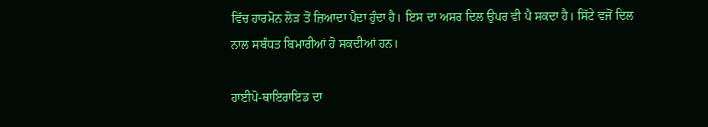ਵਿੱਚ ਹਾਰਮੋਨ ਲੋੜ ਤੋਂ ਜ਼ਿਆਦਾ ਪੈਦਾ ਹੁੰਦਾ ਹੈ। ਇਸ ਦਾ ਅਸਰ ਦਿਲ ਉਪਰ ਵੀ ਪੈ ਸਕਦਾ ਹੈ। ਸਿੱਟੇ ਵਜੋਂ ਦਿਲ ਨਾਲ ਸਬੰਧਤ ਬਿਮਾਰੀਆਂ ਹੋ ਸਕਦੀਆਂ ਹਨ।

ਹਾਈਪੋ-ਥਾਇਰਾਇਡ ਦਾ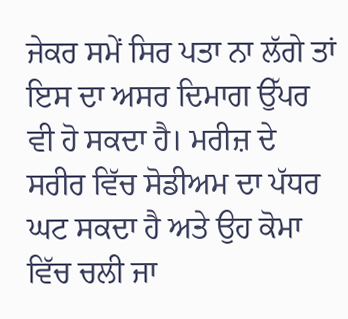ਜੇਕਰ ਸਮੇਂ ਸਿਰ ਪਤਾ ਨਾ ਲੱਗੇ ਤਾਂ ਇਸ ਦਾ ਅਸਰ ਦਿਮਾਗ ਉੱਪਰ ਵੀ ਹੋ ਸਕਦਾ ਹੈ। ਮਰੀਜ਼ ਦੇ ਸਰੀਰ ਵਿੱਚ ਸੋਡੀਅਮ ਦਾ ਪੱਧਰ ਘਟ ਸਕਦਾ ਹੈ ਅਤੇ ਉਹ ਕੋਮਾ ਵਿੱਚ ਚਲੀ ਜਾ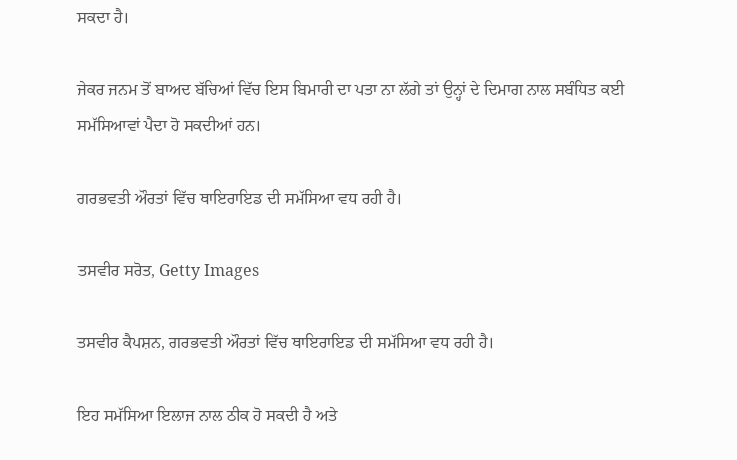ਸਕਦਾ ਹੈ।

ਜੇਕਰ ਜਨਮ ਤੋਂ ਬਾਅਦ ਬੱਚਿਆਂ ਵਿੱਚ ਇਸ ਬਿਮਾਰੀ ਦਾ ਪਤਾ ਨਾ ਲੱਗੇ ਤਾਂ ਉਨ੍ਹਾਂ ਦੇ ਦਿਮਾਗ ਨਾਲ ਸਬੰਧਿਤ ਕਈ ਸਮੱਸਿਆਵਾਂ ਪੈਦਾ ਹੋ ਸਕਦੀਆਂ ਹਨ।

ਗਰਭਵਤੀ ਔਰਤਾਂ ਵਿੱਚ ਥਾਇਰਾਇਡ ਦੀ ਸਮੱਸਿਆ ਵਧ ਰਹੀ ਹੈ।

ਤਸਵੀਰ ਸਰੋਤ, Getty Images

ਤਸਵੀਰ ਕੈਪਸ਼ਨ, ਗਰਭਵਤੀ ਔਰਤਾਂ ਵਿੱਚ ਥਾਇਰਾਇਡ ਦੀ ਸਮੱਸਿਆ ਵਧ ਰਹੀ ਹੈ।

ਇਹ ਸਮੱਸਿਆ ਇਲਾਜ ਨਾਲ ਠੀਕ ਹੋ ਸਕਦੀ ਹੈ ਅਤੇ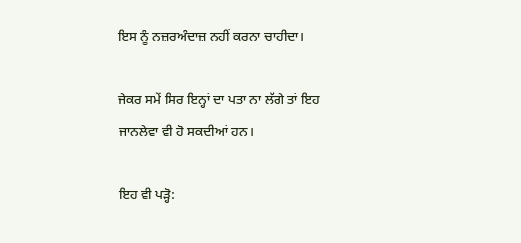ਇਸ ਨੂੰ ਨਜ਼ਰਅੰਦਾਜ਼ ਨਹੀਂ ਕਰਨਾ ਚਾਹੀਦਾ।

ਜੇਕਰ ਸਮੇਂ ਸਿਰ ਇਨ੍ਹਾਂ ਦਾ ਪਤਾ ਨਾ ਲੱਗੇ ਤਾਂ ਇਹ ਜਾਨਲੇਵਾ ਵੀ ਹੋ ਸਕਦੀਆਂ ਹਨ।

ਇਹ ਵੀ ਪੜ੍ਹੋ: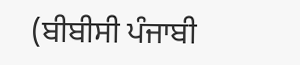(ਬੀਬੀਸੀ ਪੰਜਾਬੀ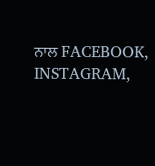ਨਾਲ FACEBOOK, INSTAGRAM,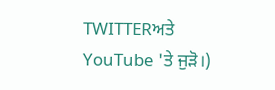TWITTERਅਤੇ YouTube 'ਤੇ ਜੁੜੋ।)